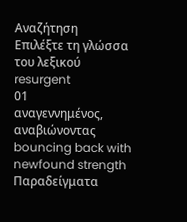Αναζήτηση
Επιλέξτε τη γλώσσα του λεξικού
resurgent
01
αναγεννημένος, αναβιώνοντας
bouncing back with newfound strength
Παραδείγματα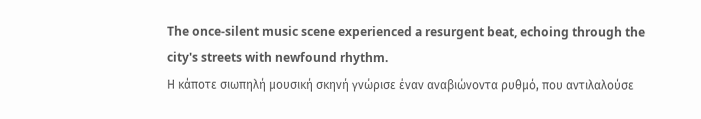The once-silent music scene experienced a resurgent beat, echoing through the city's streets with newfound rhythm.
Η κάποτε σιωπηλή μουσική σκηνή γνώρισε έναν αναβιώνοντα ρυθμό, που αντιλαλούσε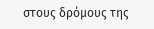στους δρόμους της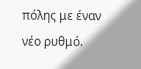πόλης με έναν νέο ρυθμό.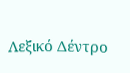Λεξικό Δέντρο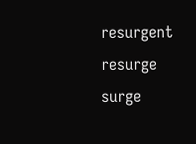resurgent
resurge
surge